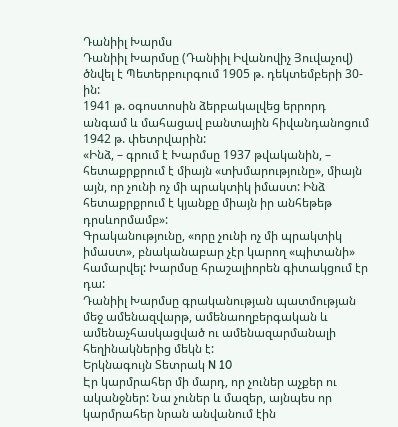Դանիիլ Խարմս
Դանիիլ Խարմսը (Դանիիլ Իվանովիչ Յուվաչով) ծնվել է Պետերբուրգում 1905 թ. դեկտեմբերի 30-ին:
1941 թ. օգոստոսին ձերբակալվեց երրորդ անգամ և մահացավ բանտային հիվանդանոցում 1942 թ. փետրվարին:
«Ինձ, – գրում է Խարմսը 1937 թվականին, – հետաքրքրում է միայն «տխմարությունը», միայն այն, որ չունի ոչ մի պրակտիկ իմաստ: Ինձ հետաքրքրում է կյանքը միայն իր անհեթեթ դրսևորմամբ»:
Գրականությունը, «որը չունի ոչ մի պրակտիկ իմաստ», բնականաբար չէր կարող «պիտանի» համարվել: Խարմսը հրաշալիորեն գիտակցում էր դա:
Դանիիլ Խարմսը գրականության պատմության մեջ ամենազվարթ, ամենաողբերգական և ամենաչհասկացված ու ամենազարմանալի հեղինակներից մեկն է:
Երկնագույն Տետրակ N 10
Էր կարմրահեր մի մարդ, որ չուներ աչքեր ու ականջներ: Նա չուներ և մազեր, այնպես որ կարմրահեր նրան անվանում էին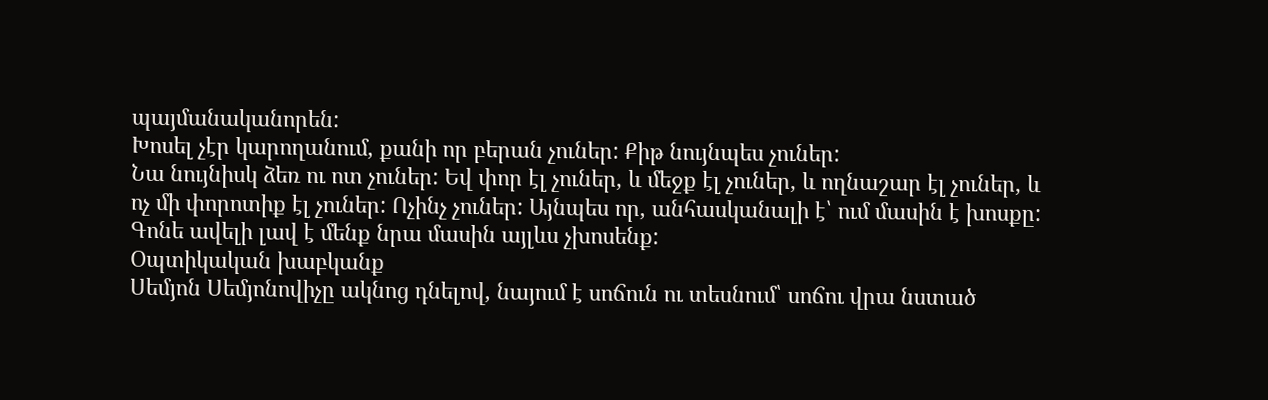պայմանականորեն:
Խոսել չէր կարողանում, քանի որ բերան չուներ: Քիթ նույնպես չուներ:
Նա նույնիսկ ձեռ ու ոտ չուներ: Եվ փոր էլ չուներ, և մեջք էլ չուներ, և ողնաշար էլ չուներ, և ոչ մի փորոտիք էլ չուներ: Ոչինչ չուներ: Այնպես որ, անհասկանալի է՝ ում մասին է խոսքը:
Գոնե ավելի լավ է մենք նրա մասին այլևս չխոսենք:
Օպտիկական խաբկանք
Սեմյոն Սեմյոնովիչը ակնոց դնելով, նայում է սոճուն ու տեսնում՝ սոճու վրա նստած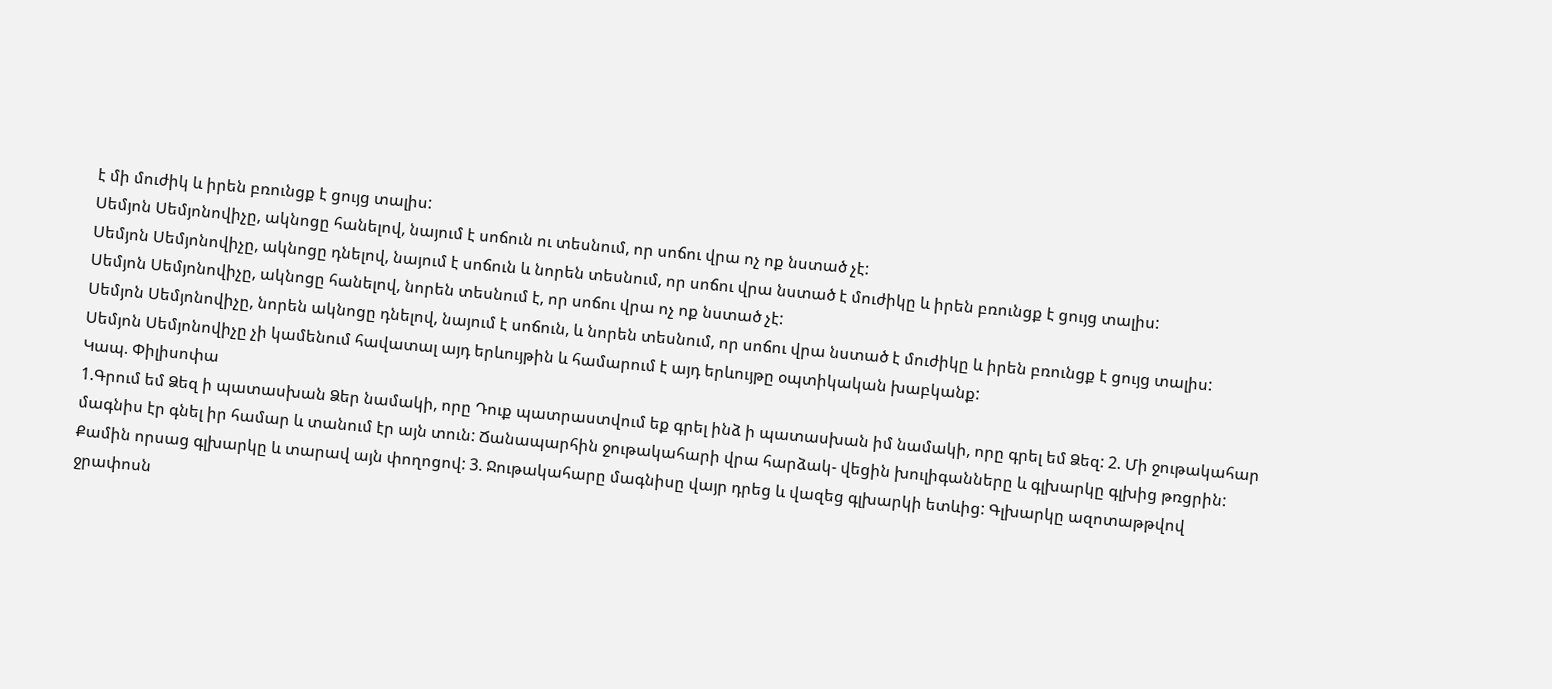է մի մուժիկ և իրեն բռունցք է ցույց տալիս:
Սեմյոն Սեմյոնովիչը, ակնոցը հանելով, նայում է սոճուն ու տեսնում, որ սոճու վրա ոչ ոք նստած չէ:
Սեմյոն Սեմյոնովիչը, ակնոցը դնելով, նայում է սոճուն և նորեն տեսնում, որ սոճու վրա նստած է մուժիկը և իրեն բռունցք է ցույց տալիս:
Սեմյոն Սեմյոնովիչը, ակնոցը հանելով, նորեն տեսնում է, որ սոճու վրա ոչ ոք նստած չէ:
Սեմյոն Սեմյոնովիչը, նորեն ակնոցը դնելով, նայում է սոճուն, և նորեն տեսնում, որ սոճու վրա նստած է մուժիկը և իրեն բռունցք է ցույց տալիս:
Սեմյոն Սեմյոնովիչը չի կամենում հավատալ այդ երևույթին և համարում է այդ երևույթը օպտիկական խաբկանք:
Կապ. Փիլիսոփա
1.Գրում եմ Ձեզ ի պատասխան Ձեր նամակի, որը Դուք պատրաստվում եք գրել ինձ ի պատասխան իմ նամակի, որը գրել եմ Ձեզ: 2. Մի ջութակահար մագնիս էր գնել իր համար և տանում էր այն տուն: Ճանապարհին ջութակահարի վրա հարձակ- վեցին խուլիգանները և գլխարկը գլխից թռցրին: Քամին որսաց գլխարկը և տարավ այն փողոցով: 3. Ջութակահարը մագնիսը վայր դրեց և վազեց գլխարկի ետևից: Գլխարկը ազոտաթթվով ջրափոսն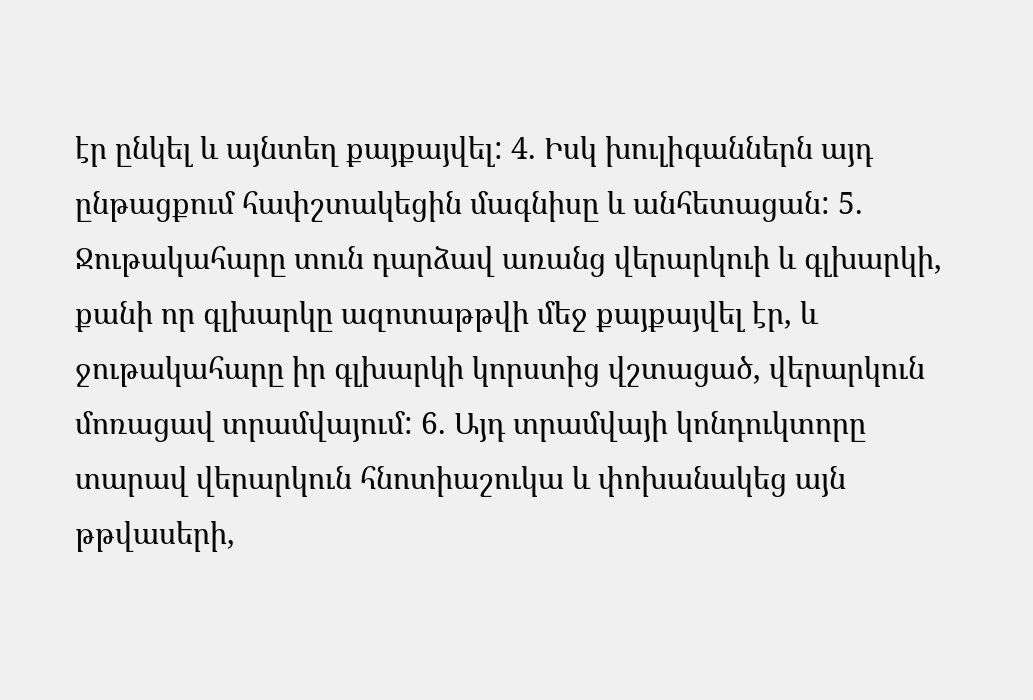էր ընկել և այնտեղ քայքայվել: 4. Իսկ խուլիգաններն այդ ընթացքում հափշտակեցին մագնիսը և անհետացան: 5. Ջութակահարը տուն դարձավ առանց վերարկուի և գլխարկի, քանի որ գլխարկը ազոտաթթվի մեջ քայքայվել էր, և ջութակահարը իր գլխարկի կորստից վշտացած, վերարկուն մոռացավ տրամվայում: 6. Այդ տրամվայի կոնդուկտորը տարավ վերարկուն հնոտիաշուկա և փոխանակեց այն թթվասերի,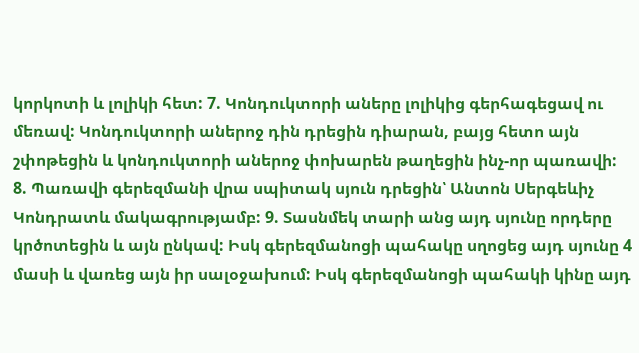կորկոտի և լոլիկի հետ: 7. Կոնդուկտորի աները լոլիկից գերհագեցավ ու մեռավ: Կոնդուկտորի աներոջ դին դրեցին դիարան, բայց հետո այն շփոթեցին և կոնդուկտորի աներոջ փոխարեն թաղեցին ինչ-որ պառավի: 8. Պառավի գերեզմանի վրա սպիտակ սյուն դրեցին՝ Անտոն Սերգեևիչ Կոնդրատև մակագրությամբ: 9. Տասնմեկ տարի անց այդ սյունը որդերը կրծոտեցին և այն ընկավ: Իսկ գերեզմանոցի պահակը սղոցեց այդ սյունը 4 մասի և վառեց այն իր սալօջախում: Իսկ գերեզմանոցի պահակի կինը այդ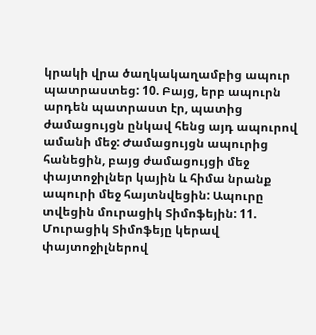կրակի վրա ծաղկակաղամբից ապուր պատրաստեց: 10. Բայց, երբ ապուրն արդեն պատրաստ էր, պատից ժամացույցն ընկավ հենց այդ ապուրով ամանի մեջ: Ժամացույցն ապուրից հանեցին, բայց ժամացույցի մեջ փայտոջիլներ կային և հիմա նրանք ապուրի մեջ հայտնվեցին: Ապուրը տվեցին մուրացիկ Տիմոֆեյին: 11. Մուրացիկ Տիմոֆեյը կերավ փայտոջիլներով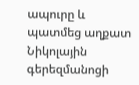ապուրը և պատմեց աղքատ Նիկոլային գերեզմանոցի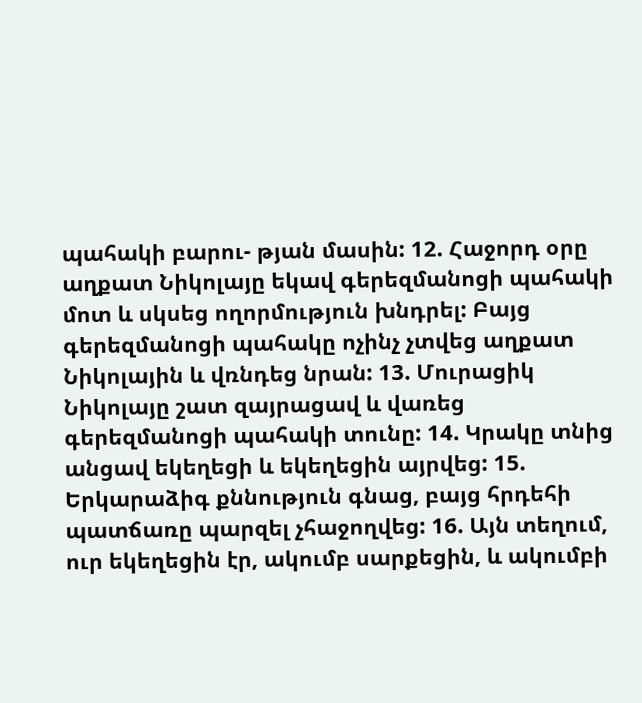պահակի բարու- թյան մասին: 12. Հաջորդ օրը աղքատ Նիկոլայը եկավ գերեզմանոցի պահակի մոտ և սկսեց ողորմություն խնդրել: Բայց գերեզմանոցի պահակը ոչինչ չտվեց աղքատ Նիկոլային և վռնդեց նրան: 13. Մուրացիկ Նիկոլայը շատ զայրացավ և վառեց գերեզմանոցի պահակի տունը: 14. Կրակը տնից անցավ եկեղեցի և եկեղեցին այրվեց: 15. Երկարաձիգ քննություն գնաց, բայց հրդեհի պատճառը պարզել չհաջողվեց: 16. Այն տեղում, ուր եկեղեցին էր, ակումբ սարքեցին, և ակումբի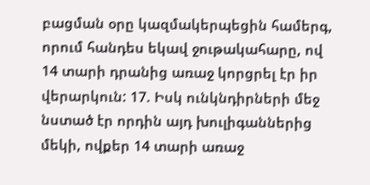բացման օրը կազմակերպեցին համերգ, որում հանդես եկավ ջութակահարը, ով 14 տարի դրանից առաջ կորցրել էր իր վերարկուն: 17. Իսկ ունկնդիրների մեջ նստած էր որդին այդ խուլիգաններից մեկի, ովքեր 14 տարի առաջ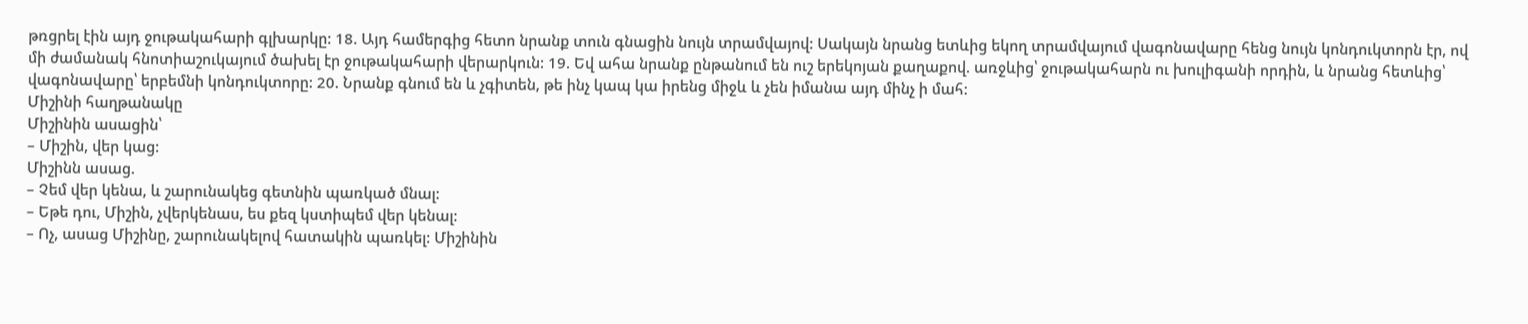թռցրել էին այդ ջութակահարի գլխարկը: 18. Այդ համերգից հետո նրանք տուն գնացին նույն տրամվայով: Սակայն նրանց ետևից եկող տրամվայում վագոնավարը հենց նույն կոնդուկտորն էր, ով մի ժամանակ հնոտիաշուկայում ծախել էր ջութակահարի վերարկուն: 19. Եվ ահա նրանք ընթանում են ուշ երեկոյան քաղաքով. առջևից՝ ջութակահարն ու խուլիգանի որդին, և նրանց հետևից՝ վագոնավարը՝ երբեմնի կոնդուկտորը: 20. Նրանք գնում են և չգիտեն, թե ինչ կապ կա իրենց միջև և չեն իմանա այդ մինչ ի մահ:
Միշինի հաղթանակը
Միշինին ասացին՝
– Միշին, վեր կաց:
Միշինն ասաց.
– Չեմ վեր կենա, և շարունակեց գետնին պառկած մնալ:
– Եթե դու, Միշին, չվերկենաս, ես քեզ կստիպեմ վեր կենալ:
– Ոչ, ասաց Միշինը, շարունակելով հատակին պառկել: Միշինին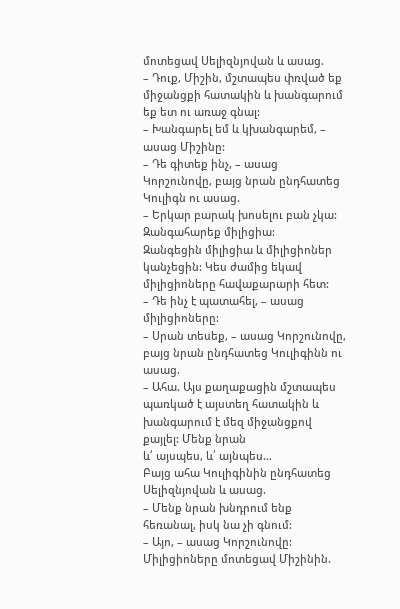մոտեցավ Սելիզնյովան և ասաց.
– Դուք, Միշին, մշտապես փռված եք միջանցքի հատակին և խանգարում եք ետ ու առաջ գնալ:
– Խանգարել եմ և կխանգարեմ, – ասաց Միշինը:
– Դե գիտեք ինչ, – ասաց Կորշունովը, բայց նրան ընդհատեց Կուլիգն ու ասաց.
– Երկար բարակ խոսելու բան չկա: Զանգահարեք միլիցիա:
Զանգեցին միլիցիա և միլիցիոներ կանչեցին: Կես ժամից եկավ միլիցիոները հավաքարարի հետ:
– Դե ինչ է պատահել, – ասաց միլիցիոները:
– Սրան տեսեք, – ասաց Կորշունովը, բայց նրան ընդհատեց Կուլիգինն ու ասաց.
– Ահա. Այս քաղաքացին մշտապես պառկած է այստեղ հատակին և խանգարում է մեզ միջանցքով քայլել: Մենք նրան
և՛ այսպես, և՛ այնպես…
Բայց ահա Կուլիգինին ընդհատեց Սելիզնյովան և ասաց.
– Մենք նրան խնդրում ենք հեռանալ, իսկ նա չի գնում:
– Այո, – ասաց Կորշունովը:
Միլիցիոները մոտեցավ Միշինին.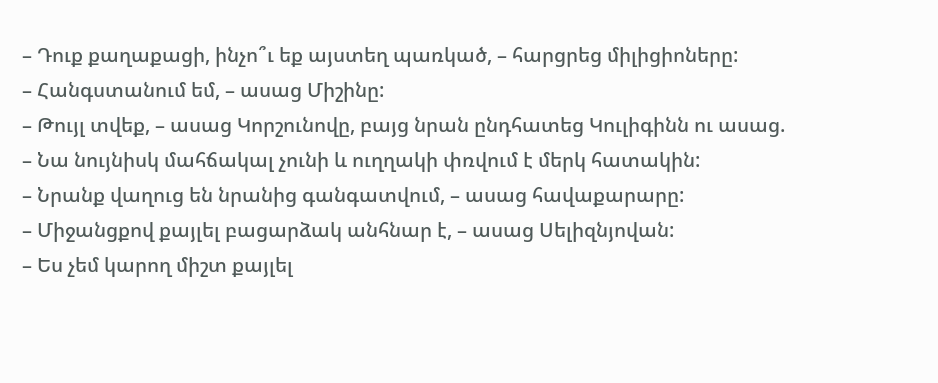– Դուք քաղաքացի, ինչո՞ւ եք այստեղ պառկած, – հարցրեց միլիցիոները:
– Հանգստանում եմ, – ասաց Միշինը:
– Թույլ տվեք, – ասաց Կորշունովը, բայց նրան ընդհատեց Կուլիգինն ու ասաց.
– Նա նույնիսկ մահճակալ չունի և ուղղակի փռվում է մերկ հատակին:
– Նրանք վաղուց են նրանից գանգատվում, – ասաց հավաքարարը:
– Միջանցքով քայլել բացարձակ անհնար է, – ասաց Սելիզնյովան:
– Ես չեմ կարող միշտ քայլել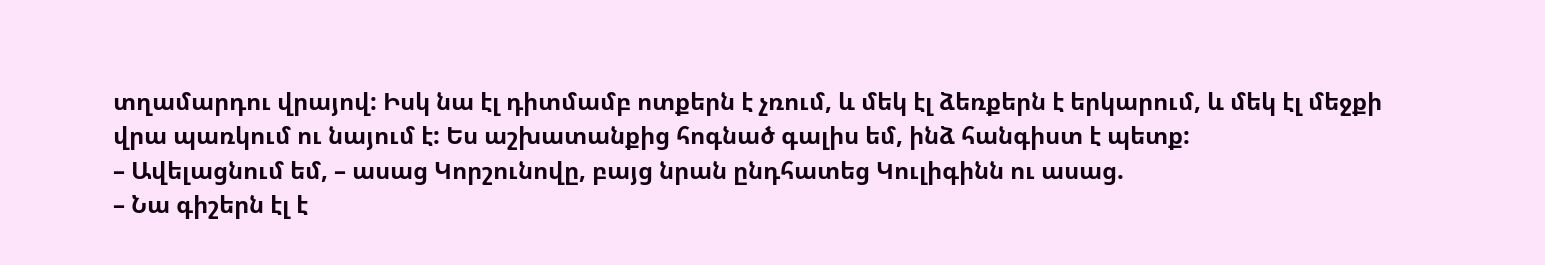տղամարդու վրայով: Իսկ նա էլ դիտմամբ ոտքերն է չռում, և մեկ էլ ձեռքերն է երկարում, և մեկ էլ մեջքի վրա պառկում ու նայում է: Ես աշխատանքից հոգնած գալիս եմ, ինձ հանգիստ է պետք:
– Ավելացնում եմ, – ասաց Կորշունովը, բայց նրան ընդհատեց Կուլիգինն ու ասաց.
– Նա գիշերն էլ է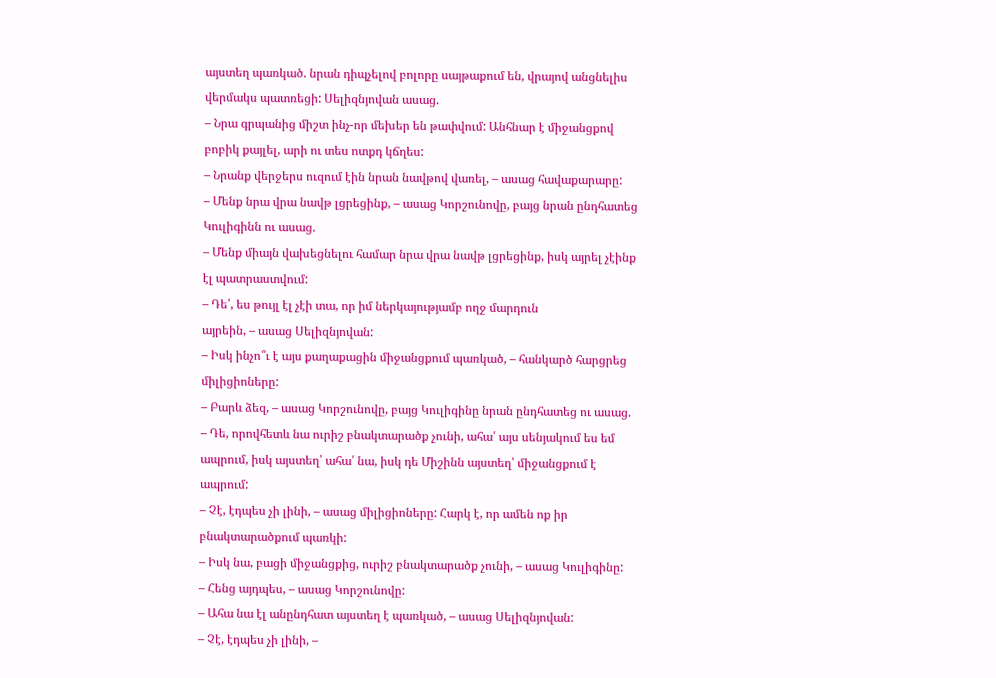այստեղ պառկած. նրան դիպչելով բոլորը սայթաքում են, վրայով անցնելիս վերմակս պատռեցի: Սելիզնյովան ասաց.
– Նրա գրպանից միշտ ինչ-որ մեխեր են թափվում: Անհնար է միջանցքով բոբիկ քայլել, արի ու տես ոտքդ կճղես:
– Նրանք վերջերս ուզում էին նրան նավթով վառել, – ասաց հավաքարարը:
– Մենք նրա վրա նավթ լցրեցինք, – ասաց Կորշունովը, բայց նրան ընդհատեց Կուլիգինն ու ասաց.
– Մենք միայն վախեցնելու համար նրա վրա նավթ լցրեցինք, իսկ այրել չէինք էլ պատրաստվում:
– Դե՛, ես թույլ էլ չէի տա, որ իմ ներկայությամբ ողջ մարդուն
այրեին, – ասաց Սելիզնյովան:
– Իսկ ինչո՞ւ է այս քաղաքացին միջանցքում պառկած, – հանկարծ հարցրեց միլիցիոները:
– Բարև ձեզ, – ասաց Կորշունովը, բայց Կուլիգինը նրան ընդհատեց ու ասաց.
– Դե, որովհետև նա ուրիշ բնակտարածք չունի, ահա՛ այս սենյակում ես եմ ապրում, իսկ այստեղ՝ ահա՛ նա, իսկ դե Միշինն այստեղ՝ միջանցքում է ապրում:
– Չէ, էդպես չի լինի, – ասաց միլիցիոները: Հարկ է, որ ամեն ոք իր բնակտարածքում պառկի:
– Իսկ նա, բացի միջանցքից, ուրիշ բնակտարածք չունի, – ասաց Կուլիգինը:
– Հենց այդպես, – ասաց Կորշունովը:
– Ահա նա էլ անընդհատ այստեղ է պառկած, – ասաց Սելիզնյովան:
– Չէ, էդպես չի լինի, –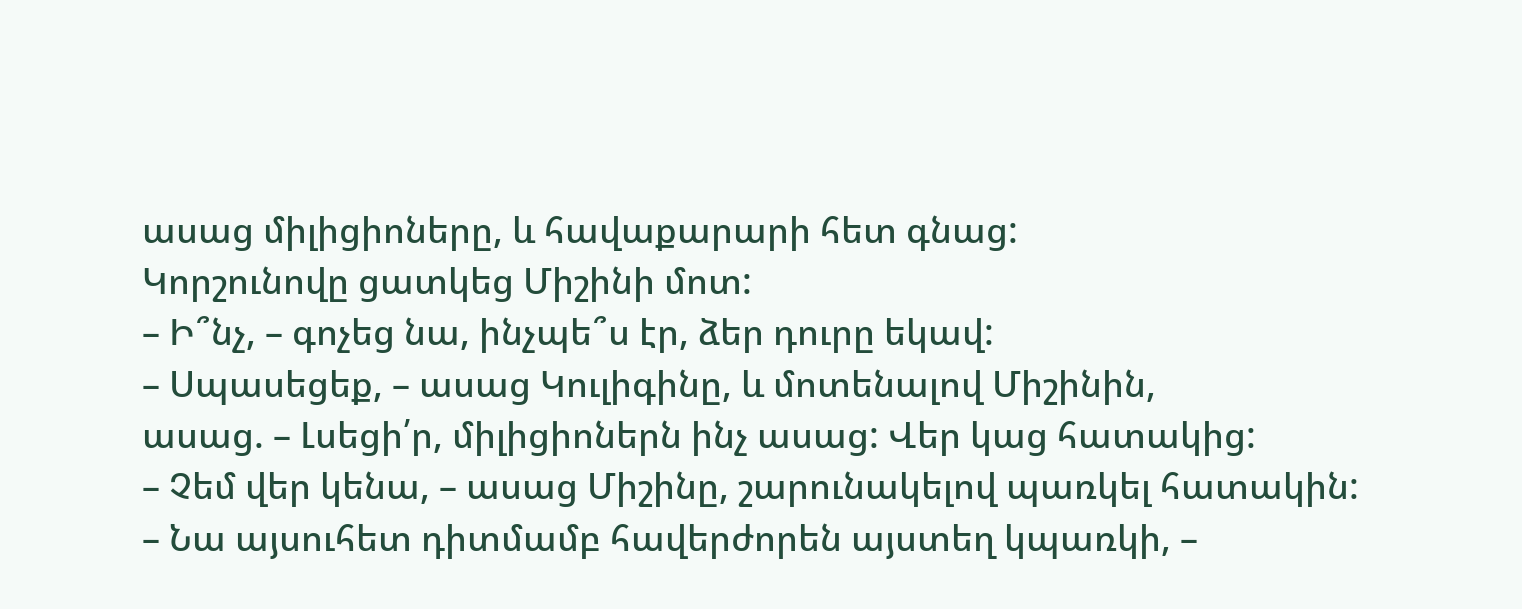ասաց միլիցիոները, և հավաքարարի հետ գնաց:
Կորշունովը ցատկեց Միշինի մոտ:
– Ի՞նչ, – գոչեց նա, ինչպե՞ս էր, ձեր դուրը եկավ:
– Սպասեցեք, – ասաց Կուլիգինը, և մոտենալով Միշինին,
ասաց. – Լսեցի՛ր, միլիցիոներն ինչ ասաց: Վեր կաց հատակից:
– Չեմ վեր կենա, – ասաց Միշինը, շարունակելով պառկել հատակին:
– Նա այսուհետ դիտմամբ հավերժորեն այստեղ կպառկի, –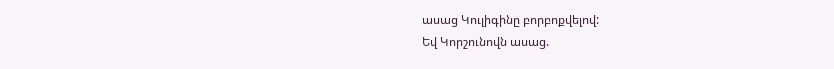ասաց Կուլիգինը բորբոքվելով:
Եվ Կորշունովն ասաց.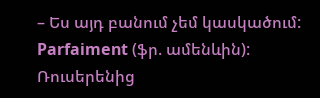– Ես այդ բանում չեմ կասկածում: Parfaiment (ֆր. ամենևին):
Ռուսերենից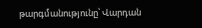թարգմանությունը՝ Վարդան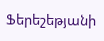Ֆերեշեթյանի